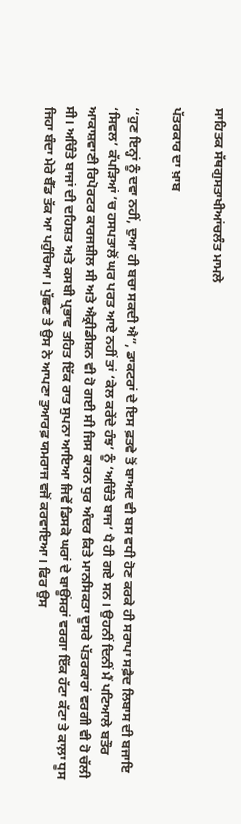ਸਾਹਿਤਕ ਸੱਥਗੁਸਤਾਖੀਆਂਚਲੰਤ ਮਾਮਲੇ

ਪੱਤਰਕਾਰ ਦਾ ਖ਼ਾਬ

‘‘ਹੁਣ ਇਨ੍ਹਾਂ ਨੂੰ ਦਵਾ ਨਹੀਂ, ਦੁਆ ਹੀ ਬਚਾ ਸਕਦੀ ਐ”, ਡਾਕਟਰਾਂ ਦੇ ਇਸ ਫ਼ਤਵੇ ਤੋਂ ਬਾਅਦ ਵੀ ਬਸ ਵਧੀ ਹੋਣ ਕਰਕੇ ਹੀ ਸਰਾਪਾ ਸਫ਼ੈਦ ਲਿਬਾਸ ਦੀ ਬਜਾਇ ‘ਸਿਵਲ’ ਕੱਪੜਿਆਂ ’ਚ ਹਸਪਤਾਲੋਂ ਘਰ ਪਰਤ ਆਏ ਨਹੀਂ ਤਾਂ ‘ਕੇਲ ਕਰੇਂਦੇ ਹੰਝ’ ਨੂੰ ‘ਅਚਿੰਤੇ ਬਾਜ’ ਪੈ ਹੀ ਗਏ ਸਨ। ਉਹਨੀਂ ਦਿਨੀਂ ਮੈਂ ਪਟਿਆਲੇ ਬਤੌਰ ਆਕਾਸ਼ਵਾਣੀ ਰਿਪੋਰਟਰ ਕਾਰਜਸ਼ੀਲ ਸੀ ਅਤੇ ਐਕ੍ਰੀਡੀਸ਼ਨ ਵੀ ਹੋ ਗਈ ਸੀ ਜਿਸ ਕਾਰਨ ਧੁਰ ਅੰਦਰ ਕਿਤੇ ਮਾਨਸਿਕਤਾ ਦੂਸਰੇ ਪੱਤਰਕਾਰਾਂ ਵਰਗੀ ਵੀ ਹੋ ਚੱਲੀ ਸੀ। ਅਚਿੰਤੇ ਬਾਜਾਂ ਦੀ ਦਹਿਸ਼ਤ ਅਤੇ ਕਸਬੀ ਪ੍ਰਭਾਵ ਤਹਿਤ ਇੱਕ ਰਾਤ ਸੁਪਨਾ ਆਇਆ ਜਿਵੇਂ ਡਿਸਕੋ ਘਰਾਂ ਦੇ ਬਾਊਂਸਰਾਂ ਵਰਗਾ ਇੱਕ ਹੱਟਾ ਕੱਟਾ ਤੇ ਕਾਲ਼ਾ ਧੂਸ ਜਿਹਾ ਬੰਦਾ ਮੇਰੇ ਬੈੱਡ ਤੱਕ ਆ ਪਹੁੰਚਿਆ। ਪੁੱਛਣ ਤੇ ਉਸ ਨੇ ਆਪਣਾ ਤੁਆਰਫ਼ ਯਮਰਾਜ ਵਜੋਂ ਕਰਵਾਇਆ। ਫਿਰ ਉਸ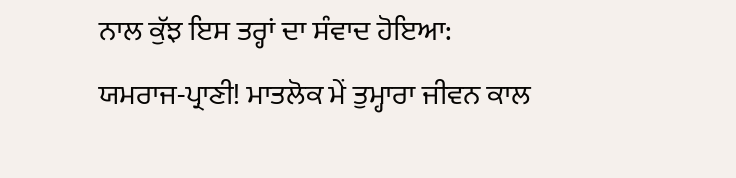ਨਾਲ ਕੁੱਝ ਇਸ ਤਰ੍ਹਾਂ ਦਾ ਸੰਵਾਦ ਹੋਇਆ:
ਯਮਰਾਜ-ਪ੍ਰਾਣੀ! ਮਾਤਲੋਕ ਮੇਂ ਤੁਮ੍ਹਾਰਾ ਜੀਵਨ ਕਾਲ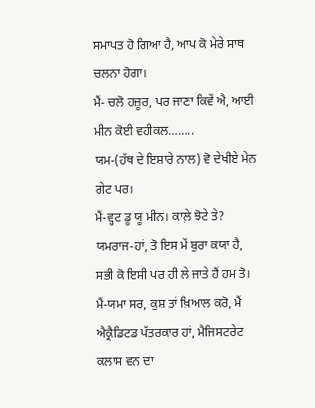ਸਮਾਪਤ ਹੋ ਗਿਆ ਹੈ, ਆਪ ਕੋ ਮੇਰੇ ਸਾਥ ਚਲਨਾ ਹੋਗਾ।
ਮੈਂ- ਚਲੋ ਹਜ਼ੂਰ, ਪਰ ਜਾਣਾ ਕਿਵੇਂ ਐ, ਆਈ ਮੀਨ ਕੋਈ ਵਹੀਕਲ……..
ਯਮ-(ਹੱਥ ਦੇ ਇਸ਼ਾਰੇ ਨਾਲ) ਵੋ ਦੇਖੀਏ ਮੇਨ ਗੇਟ ਪਰ।
ਮੈਂ-ਵ੍ਹਟ ਡੂ ਯੂ ਮੀਨ। ਕਾਲ਼ੇ ਝੋਟੇ ਤੇ?
ਯਮਰਾਜ-ਹਾਂ, ਤੋ ਇਸ ਮੇਂ ਬੁਰਾ ਕਯਾ ਹੈ, ਸਭੀ ਕੋ ਇਸੀ ਪਰ ਹੀ ਲੇ ਜਾਤੇ ਹੈਂ ਹਮ ਤੋ।
ਮੈਂ-ਯਮਾ ਸਰ, ਕੁਸ਼ ਤਾਂ ਖ਼ਿਆਲ ਕਰੋ, ਮੈਂ ਐਕ੍ਰੈਡਿਟਡ ਪੱਤਰਕਾਰ ਹਾਂ, ਮੈਜਿਸਟਰੇਟ ਕਲਾਸ ਵਨ ਦਾ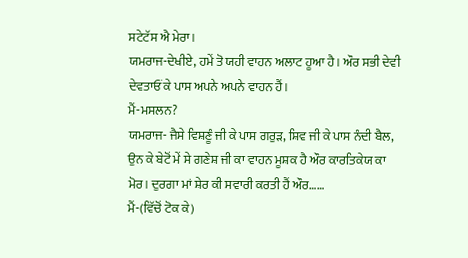ਸਟੇਟੱਸ ਐ ਮੇਰਾ।
ਯਮਰਾਜ-ਦੇਖੀਏ, ਹਮੇਂ ਤੋ ਯਹੀ ਵਾਹਨ ਅਲਾਟ ਹੂਆ ਹੈ। ਔਰ ਸਭੀ ਦੇਵੀ ਦੇਵਤਾਓਂ ਕੇ ਪਾਸ ਅਪਨੇ ਅਪਨੇ ਵਾਹਨ ਹੈਂ।
ਮੈਂ-ਮਸਲਨ?
ਯਮਰਾਜ- ਜੈਸੇ ਵਿਸ਼ਣੂੰ ਜੀ ਕੇ ਪਾਸ ਗਰੁੜ, ਸ਼ਿਵ ਜੀ ਕੇ ਪਾਸ ਨੰਦੀ ਬੈਲ, ਉਨ ਕੇ ਬੇਟੋਂ ਮੇਂ ਸੇ ਗਣੇਸ਼ ਜੀ ਕਾ ਵਾਹਨ ਮੂਸ਼ਕ ਹੈ ਔਰ ਕਾਰਤਿਕੇਯ ਕਾ ਮੋਰ। ਦੁਰਗਾ ਮਾਂ ਸ਼ੇਰ ਕੀ ਸਵਾਰੀ ਕਰਤੀ ਹੈਂ ਔਰ……
ਮੈਂ-(ਵਿੱਚੋਂ ਟੋਕ ਕੇ)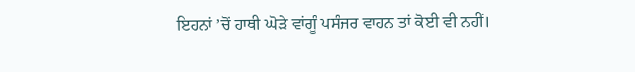ਇਹਨਾਂ ’ਚੋਂ ਹਾਥੀ ਘੋੜੇ ਵਾਂਗੂੰ ਪਸੰਜਰ ਵਾਹਨ ਤਾਂ ਕੋਈ ਵੀ ਨਹੀਂ।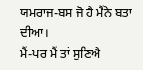ਯਮਰਾਜ-ਬਸ ਜੋ ਹੈ ਮੈਂਨੇ ਬਤਾ ਦੀਆ।
ਮੈਂ-ਪਰ ਮੈਂ ਤਾਂ ਸੁਣਿਐ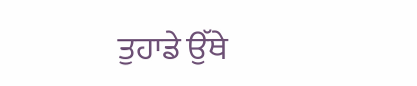ਤੁਹਾਡੇ ਉੱਥੇ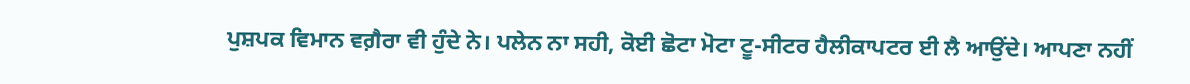ਪੁਸ਼ਪਕ ਵਿਮਾਨ ਵਗ਼ੈਰਾ ਵੀ ਹੁੰਦੇ ਨੇ। ਪਲੇਨ ਨਾ ਸਹੀ, ਕੋਈ ਛੋਟਾ ਮੋਟਾ ਟੂ-ਸੀਟਰ ਹੈਲੀਕਾਪਟਰ ਈ ਲੈ ਆਉਂਦੇ। ਆਪਣਾ ਨਹੀਂ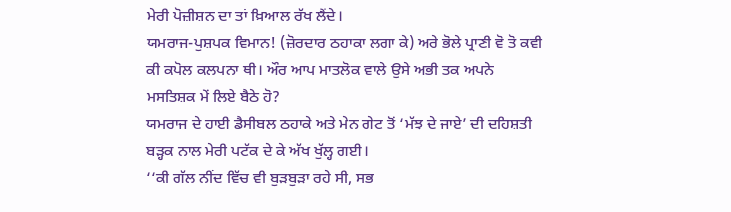ਮੇਰੀ ਪੋਜ਼ੀਸ਼ਨ ਦਾ ਤਾਂ ਖ਼ਿਆਲ ਰੱਖ ਲੈਂਦੇ।
ਯਮਰਾਜ-ਪੁਸ਼ਪਕ ਵਿਮਾਨ! (ਜ਼ੋਰਦਾਰ ਠਹਾਕਾ ਲਗਾ ਕੇ) ਅਰੇ ਭੋਲੇ ਪ੍ਰਾਣੀ ਵੋ ਤੋ ਕਵੀ ਕੀ ਕਪੋਲ ਕਲਪਨਾ ਥੀ। ਔਰ ਆਪ ਮਾਤਲੋਕ ਵਾਲੇ ਉਸੇ ਅਭੀ ਤਕ ਅਪਨੇ ਮਸਤਿਸ਼ਕ ਮੇਂ ਲਿਏ ਬੈਠੇ ਹੋ?
ਯਮਰਾਜ ਦੇ ਹਾਈ ਡੈਸੀਬਲ ਠਹਾਕੇ ਅਤੇ ਮੇਨ ਗੇਟ ਤੋਂ ‘ਮੱਝ ਦੇ ਜਾਏ’ ਦੀ ਦਹਿਸ਼ਤੀ ਬੜ੍ਹਕ ਨਾਲ ਮੇਰੀ ਪਟੱਕ ਦੇ ਕੇ ਅੱਖ ਖੁੱਲ੍ਹ ਗਈ।
‘‘ਕੀ ਗੱਲ ਨੀਂਦ ਵਿੱਚ ਵੀ ਬੁੜਬੁੜਾ ਰਹੇ ਸੀ, ਸਭ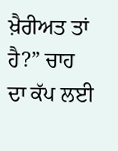ਖ਼ੈਰੀਅਤ ਤਾਂ ਹੈ?” ਚਾਹ ਦਾ ਕੱਪ ਲਈ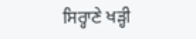ਸਿਰ੍ਹਾਣੇ ਖੜ੍ਹੀ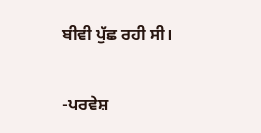ਬੀਵੀ ਪੁੱਛ ਰਹੀ ਸੀ।

-ਪਰਵੇਸ਼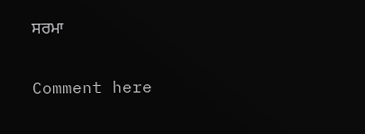ਸਰਮਾ

Comment here